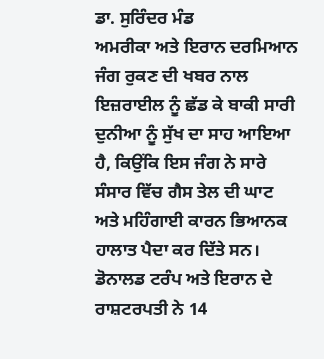ਡਾ. ਸੁਰਿੰਦਰ ਮੰਡ
ਅਮਰੀਕਾ ਅਤੇ ਇਰਾਨ ਦਰਮਿਆਨ ਜੰਗ ਰੁਕਣ ਦੀ ਖਬਰ ਨਾਲ ਇਜ਼ਰਾਈਲ ਨੂੰ ਛੱਡ ਕੇ ਬਾਕੀ ਸਾਰੀ ਦੁਨੀਆ ਨੂੰ ਸੁੱਖ ਦਾ ਸਾਹ ਆਇਆ ਹੈ, ਕਿਉਂਕਿ ਇਸ ਜੰਗ ਨੇ ਸਾਰੇ ਸੰਸਾਰ ਵਿੱਚ ਗੈਸ ਤੇਲ ਦੀ ਘਾਟ ਅਤੇ ਮਹਿੰਗਾਈ ਕਾਰਨ ਭਿਆਨਕ ਹਾਲਾਤ ਪੈਦਾ ਕਰ ਦਿੱਤੇ ਸਨ। ਡੋਨਾਲਡ ਟਰੰਪ ਅਤੇ ਇਰਾਨ ਦੇ ਰਾਸ਼ਟਰਪਤੀ ਨੇ 14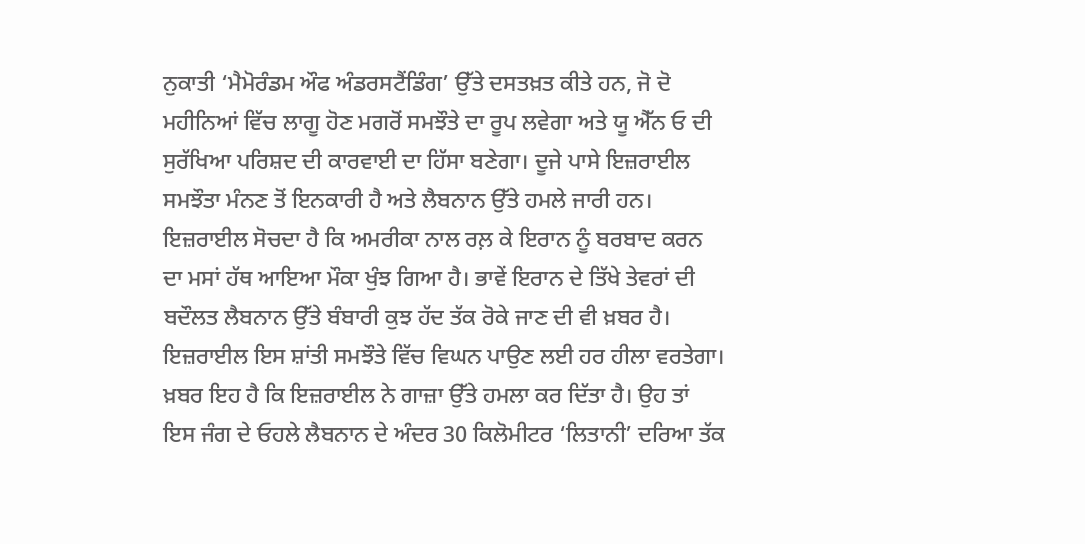ਨੁਕਾਤੀ ‘ਮੈਮੋਰੰਡਮ ਔਫ ਅੰਡਰਸਟੈਂਡਿੰਗ’ ਉੱਤੇ ਦਸਤਖ਼ਤ ਕੀਤੇ ਹਨ, ਜੋ ਦੋ ਮਹੀਨਿਆਂ ਵਿੱਚ ਲਾਗੂ ਹੋਣ ਮਗਰੋਂ ਸਮਝੌਤੇ ਦਾ ਰੂਪ ਲਵੇਗਾ ਅਤੇ ਯੂ ਐੱਨ ਓ ਦੀ ਸੁਰੱਖਿਆ ਪਰਿਸ਼ਦ ਦੀ ਕਾਰਵਾਈ ਦਾ ਹਿੱਸਾ ਬਣੇਗਾ। ਦੂਜੇ ਪਾਸੇ ਇਜ਼ਰਾਈਲ ਸਮਝੌਤਾ ਮੰਨਣ ਤੋਂ ਇਨਕਾਰੀ ਹੈ ਅਤੇ ਲੈਬਨਾਨ ਉੱਤੇ ਹਮਲੇ ਜਾਰੀ ਹਨ। ਇਜ਼ਰਾਈਲ ਸੋਚਦਾ ਹੈ ਕਿ ਅਮਰੀਕਾ ਨਾਲ ਰਲ਼ ਕੇ ਇਰਾਨ ਨੂੰ ਬਰਬਾਦ ਕਰਨ ਦਾ ਮਸਾਂ ਹੱਥ ਆਇਆ ਮੌਕਾ ਖੁੰਝ ਗਿਆ ਹੈ। ਭਾਵੇਂ ਇਰਾਨ ਦੇ ਤਿੱਖੇ ਤੇਵਰਾਂ ਦੀ ਬਦੌਲਤ ਲੈਬਨਾਨ ਉੱਤੇ ਬੰਬਾਰੀ ਕੁਝ ਹੱਦ ਤੱਕ ਰੋਕੇ ਜਾਣ ਦੀ ਵੀ ਖ਼ਬਰ ਹੈ। ਇਜ਼ਰਾਈਲ ਇਸ ਸ਼ਾਂਤੀ ਸਮਝੌਤੇ ਵਿੱਚ ਵਿਘਨ ਪਾਉਣ ਲਈ ਹਰ ਹੀਲਾ ਵਰਤੇਗਾ। ਖ਼ਬਰ ਇਹ ਹੈ ਕਿ ਇਜ਼ਰਾਈਲ ਨੇ ਗਾਜ਼ਾ ਉੱਤੇ ਹਮਲਾ ਕਰ ਦਿੱਤਾ ਹੈ। ਉਹ ਤਾਂ ਇਸ ਜੰਗ ਦੇ ਓਹਲੇ ਲੈਬਨਾਨ ਦੇ ਅੰਦਰ 30 ਕਿਲੋਮੀਟਰ ‘ਲਿਤਾਨੀ’ ਦਰਿਆ ਤੱਕ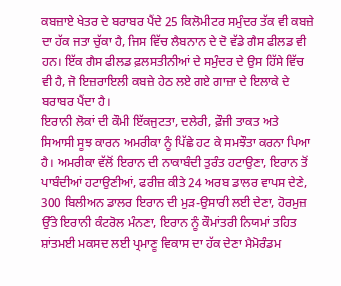ਕਬਜ਼ਾਏ ਖੇਤਰ ਦੇ ਬਰਾਬਰ ਪੈਂਦੇ 25 ਕਿਲੋਮੀਟਰ ਸਮੁੰਦਰ ਤੱਕ ਵੀ ਕਬਜ਼ੇ ਦਾ ਹੱਕ ਜਤਾ ਚੁੱਕਾ ਹੈ, ਜਿਸ ਵਿੱਚ ਲੈਬਨਾਨ ਦੇ ਦੋ ਵੱਡੇ ਗੈਸ ਫੀਲਡ ਵੀ ਹਨ। ਇੱਕ ਗੈਸ ਫੀਲਡ ਫ਼ਲਸਤੀਨੀਆਂ ਦੇ ਸਮੁੰਦਰ ਦੇ ਉਸ ਹਿੱਸੇ ਵਿੱਚ ਵੀ ਹੈ, ਜੋ ਇਜ਼ਰਾਇਲੀ ਕਬਜ਼ੇ ਹੇਠ ਲਏ ਗਏ ਗਾਜ਼ਾ ਦੇ ਇਲਾਕੇ ਦੇ ਬਰਾਬਰ ਪੈਂਦਾ ਹੈ।
ਇਰਾਨੀ ਲੋਕਾਂ ਦੀ ਕੌਮੀ ਇੱਕਜੁਟਤਾ, ਦਲੇਰੀ, ਫ਼ੌਜੀ ਤਾਕਤ ਅਤੇ ਸਿਆਸੀ ਸੂਝ ਕਾਰਨ ਅਮਰੀਕਾ ਨੂੰ ਪਿੱਛੇ ਹਟ ਕੇ ਸਮਝੌਤਾ ਕਰਨਾ ਪਿਆ ਹੈ। ਅਮਰੀਕਾ ਵੱਲੋਂ ਇਰਾਨ ਦੀ ਨਾਕਾਬੰਦੀ ਤੁਰੰਤ ਹਟਾਉਣਾ, ਇਰਾਨ ਤੋਂ ਪਾਬੰਦੀਆਂ ਹਟਾਉਣੀਆਂ, ਫਰੀਜ਼ ਕੀਤੇ 24 ਅਰਬ ਡਾਲਰ ਵਾਪਸ ਦੇਣੇ, 300 ਬਿਲੀਅਨ ਡਾਲਰ ਇਰਾਨ ਦੀ ਮੁੜ-ਉਸਾਰੀ ਲਈ ਦੇਣਾ, ਹੋਰਮੁਜ਼ ਉੱਤੇ ਇਰਾਨੀ ਕੰਟਰੋਲ ਮੰਨਣਾ, ਇਰਾਨ ਨੂੰ ਕੌਮਾਂਤਰੀ ਨਿਯਮਾਂ ਤਹਿਤ ਸ਼ਾਂਤਮਈ ਮਕਸਦ ਲਈ ਪ੍ਰਮਾਣੂ ਵਿਕਾਸ ਦਾ ਹੱਕ ਦੇਣਾ ਮੈਮੋਰੰਡਮ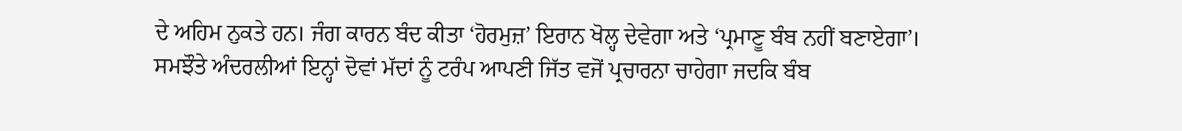ਦੇ ਅਹਿਮ ਨੁਕਤੇ ਹਨ। ਜੰਗ ਕਾਰਨ ਬੰਦ ਕੀਤਾ ‘ਹੋਰਮੁਜ਼’ ਇਰਾਨ ਖੋਲ੍ਹ ਦੇਵੇਗਾ ਅਤੇ ‘ਪ੍ਰਮਾਣੂ ਬੰਬ ਨਹੀਂ ਬਣਾਏਗਾ’। ਸਮਝੌਤੇ ਅੰਦਰਲੀਆਂ ਇਨ੍ਹਾਂ ਦੋਵਾਂ ਮੱਦਾਂ ਨੂੰ ਟਰੰਪ ਆਪਣੀ ਜਿੱਤ ਵਜੋਂ ਪ੍ਰਚਾਰਨਾ ਚਾਹੇਗਾ ਜਦਕਿ ਬੰਬ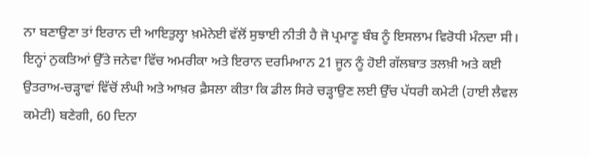ਨਾ ਬਣਾਉਣਾ ਤਾਂ ਇਰਾਨ ਦੀ ਆਇਤੁਲ੍ਹਾ ਖ਼ਮੇਨੇਈ ਵੱਲੋਂ ਸੁਝਾਈ ਨੀਤੀ ਹੈ ਜੋ ਪ੍ਰਮਾਣੂ ਬੰਬ ਨੂੰ ਇਸਲਾਮ ਵਿਰੋਧੀ ਮੰਨਦਾ ਸੀ। ਇਨ੍ਹਾਂ ਨੁਕਤਿਆਂ ਉੱਤੇ ਜਨੇਵਾ ਵਿੱਚ ਅਮਰੀਕਾ ਅਤੇ ਇਰਾਨ ਦਰਮਿਆਨ 21 ਜੂਨ ਨੂੰ ਹੋਈ ਗੱਲਬਾਤ ਤਲਖ਼ੀ ਅਤੇ ਕਈ ਉਤਰਾਅ-ਚੜ੍ਹਾਵਾਂ ਵਿੱਚੋਂ ਲੰਘੀ ਅਤੇ ਆਖ਼ਰ ਫ਼ੈਸਲਾ ਕੀਤਾ ਕਿ ਡੀਲ ਸਿਰੇ ਚੜ੍ਹਾਉਣ ਲਈ ਉੱਚ ਪੱਧਰੀ ਕਮੇਟੀ (ਹਾਈ ਲੈਵਲ ਕਮੇਟੀ) ਬਣੇਗੀ, 60 ਦਿਨਾ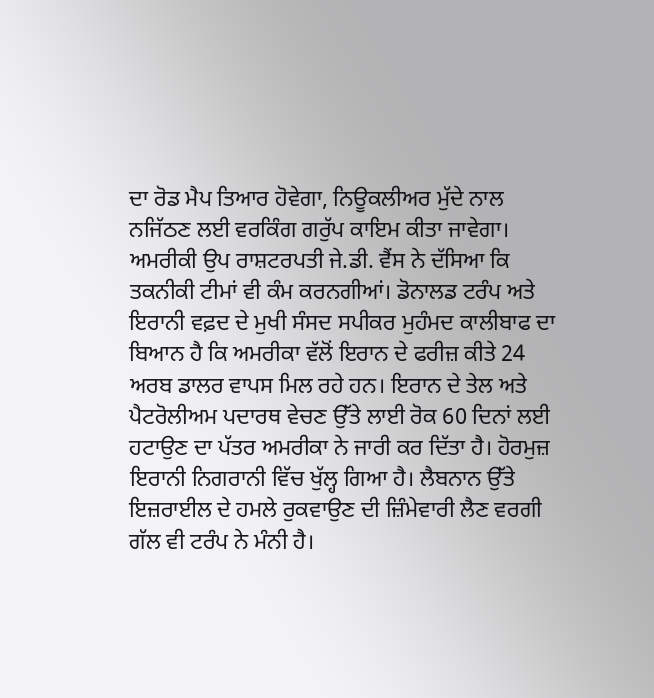ਦਾ ਰੋਡ ਮੈਪ ਤਿਆਰ ਹੋਵੇਗਾ, ਨਿਊਕਲੀਅਰ ਮੁੱਦੇ ਨਾਲ ਨਜਿੱਠਣ ਲਈ ਵਰਕਿੰਗ ਗਰੁੱਪ ਕਾਇਮ ਕੀਤਾ ਜਾਵੇਗਾ।
ਅਮਰੀਕੀ ਉਪ ਰਾਸ਼ਟਰਪਤੀ ਜੇ.ਡੀ. ਵੈਂਸ ਨੇ ਦੱਸਿਆ ਕਿ ਤਕਨੀਕੀ ਟੀਮਾਂ ਵੀ ਕੰਮ ਕਰਨਗੀਆਂ। ਡੋਨਾਲਡ ਟਰੰਪ ਅਤੇ ਇਰਾਨੀ ਵਫ਼ਦ ਦੇ ਮੁਖੀ ਸੰਸਦ ਸਪੀਕਰ ਮੁਹੰਮਦ ਕਾਲੀਬਾਫ ਦਾ ਬਿਆਨ ਹੈ ਕਿ ਅਮਰੀਕਾ ਵੱਲੋਂ ਇਰਾਨ ਦੇ ਫਰੀਜ਼ ਕੀਤੇ 24 ਅਰਬ ਡਾਲਰ ਵਾਪਸ ਮਿਲ ਰਹੇ ਹਨ। ਇਰਾਨ ਦੇ ਤੇਲ ਅਤੇ ਪੈਟਰੋਲੀਅਮ ਪਦਾਰਥ ਵੇਚਣ ਉੱਤੇ ਲਾਈ ਰੋਕ 60 ਦਿਨਾਂ ਲਈ ਹਟਾਉਣ ਦਾ ਪੱਤਰ ਅਮਰੀਕਾ ਨੇ ਜਾਰੀ ਕਰ ਦਿੱਤਾ ਹੈ। ਹੋਰਮੁਜ਼ ਇਰਾਨੀ ਨਿਗਰਾਨੀ ਵਿੱਚ ਖੁੱਲ੍ਹ ਗਿਆ ਹੈ। ਲੈਬਨਾਨ ਉੱਤੇ ਇਜ਼ਰਾਈਲ ਦੇ ਹਮਲੇ ਰੁਕਵਾਉਣ ਦੀ ਜ਼ਿੰਮੇਵਾਰੀ ਲੈਣ ਵਰਗੀ ਗੱਲ ਵੀ ਟਰੰਪ ਨੇ ਮੰਨੀ ਹੈ।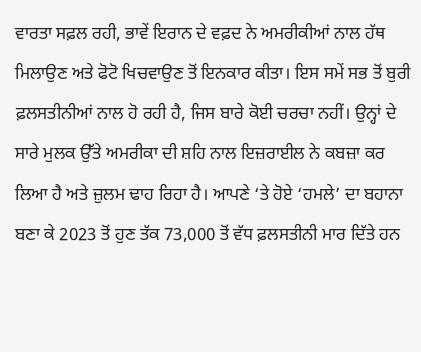ਵਾਰਤਾ ਸਫ਼ਲ ਰਹੀ, ਭਾਵੇਂ ਇਰਾਨ ਦੇ ਵਫ਼ਦ ਨੇ ਅਮਰੀਕੀਆਂ ਨਾਲ ਹੱਥ ਮਿਲਾਉਣ ਅਤੇ ਫੋਟੋ ਖਿਚਵਾਉਣ ਤੋਂ ਇਨਕਾਰ ਕੀਤਾ। ਇਸ ਸਮੇਂ ਸਭ ਤੋਂ ਬੁਰੀ ਫ਼ਲਸਤੀਨੀਆਂ ਨਾਲ ਹੋ ਰਹੀ ਹੈ, ਜਿਸ ਬਾਰੇ ਕੋਈ ਚਰਚਾ ਨਹੀਂ। ਉਨ੍ਹਾਂ ਦੇ ਸਾਰੇ ਮੁਲਕ ਉੱਤੇ ਅਮਰੀਕਾ ਦੀ ਸ਼ਹਿ ਨਾਲ ਇਜ਼ਰਾਈਲ ਨੇ ਕਬਜ਼ਾ ਕਰ ਲਿਆ ਹੈ ਅਤੇ ਜ਼ੁਲਮ ਢਾਹ ਰਿਹਾ ਹੈ। ਆਪਣੇ ‘ਤੇ ਹੋਏ ‘ਹਮਲੇ’ ਦਾ ਬਹਾਨਾ ਬਣਾ ਕੇ 2023 ਤੋਂ ਹੁਣ ਤੱਕ 73,000 ਤੋਂ ਵੱਧ ਫ਼ਲਸਤੀਨੀ ਮਾਰ ਦਿੱਤੇ ਹਨ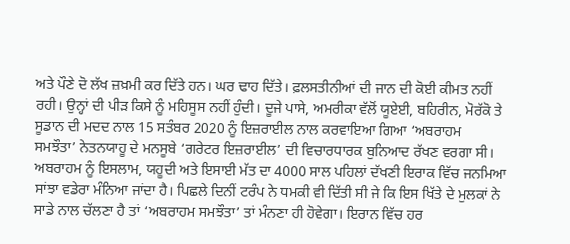ਅਤੇ ਪੌਣੇ ਦੋ ਲੱਖ ਜ਼ਖ਼ਮੀ ਕਰ ਦਿੱਤੇ ਹਨ। ਘਰ ਢਾਹ ਦਿੱਤੇ। ਫ਼ਲਸਤੀਨੀਆਂ ਦੀ ਜਾਨ ਦੀ ਕੋਈ ਕੀਮਤ ਨਹੀਂ ਰਹੀ। ਉਨ੍ਹਾਂ ਦੀ ਪੀੜ ਕਿਸੇ ਨੂੰ ਮਹਿਸੂਸ ਨਹੀਂ ਹੁੰਦੀ। ਦੂਜੇ ਪਾਸੇ, ਅਮਰੀਕਾ ਵੱਲੋਂ ਯੂਏਈ, ਬਹਿਰੀਨ, ਮੋਰੱਕੋ ਤੇ ਸੂਡਾਨ ਦੀ ਮਦਦ ਨਾਲ 15 ਸਤੰਬਰ 2020 ਨੂੰ ਇਜ਼ਰਾਈਲ ਨਾਲ ਕਰਵਾਇਆ ਗਿਆ ‘ਅਬਰਾਹਮ ਸਮਝੌਤਾ’ ਨੇਤਨਯਾਹੂ ਦੇ ਮਨਸੂਬੇ ‘ਗਰੇਟਰ ਇਜ਼ਰਾਈਲ’ ਦੀ ਵਿਚਾਰਧਾਰਕ ਬੁਨਿਆਦ ਰੱਖਣ ਵਰਗਾ ਸੀ। ਅਬਰਾਹਮ ਨੂੰ ਇਸਲਾਮ, ਯਹੂਦੀ ਅਤੇ ਇਸਾਈ ਮੱਤ ਦਾ 4000 ਸਾਲ ਪਹਿਲਾਂ ਦੱਖਣੀ ਇਰਾਕ ਵਿੱਚ ਜਨਮਿਆ ਸਾਂਝਾ ਵਡੇਰਾ ਮੰਨਿਆ ਜਾਂਦਾ ਹੈ। ਪਿਛਲੇ ਦਿਨੀਂ ਟਰੰਪ ਨੇ ਧਮਕੀ ਵੀ ਦਿੱਤੀ ਸੀ ਜੇ ਕਿ ਇਸ ਖਿੱਤੇ ਦੇ ਮੁਲਕਾਂ ਨੇ ਸਾਡੇ ਨਾਲ ਚੱਲਣਾ ਹੈ ਤਾਂ ‘ਅਬਰਾਹਮ ਸਮਝੌਤਾ’ ਤਾਂ ਮੰਨਣਾ ਹੀ ਹੋਵੇਗਾ। ਇਰਾਨ ਵਿੱਚ ਹਰ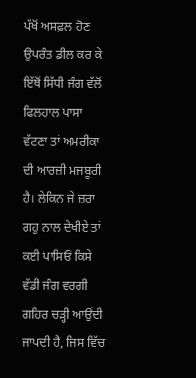ਪੱਖੋਂ ਅਸਫ਼ਲ ਹੋਣ ਉਪਰੰਤ ਡੀਲ ਕਰ ਕੇ ਇੱਥੋਂ ਸਿੱਧੀ ਜੰਗ ਵੱਲੋਂ ਫਿਲਹਾਲ ਪਾਸਾ ਵੱਟਣਾ ਤਾਂ ਅਮਰੀਕਾ ਦੀ ਆਰਜ਼ੀ ਮਜਬੂਰੀ ਹੈ। ਲੇਕਿਨ ਜੇ ਜ਼ਰਾ ਗਹੁ ਨਾਲ ਦੇਖੀਏ ਤਾਂ ਕਈ ਪਾਸਿਓਂ ਕਿਸੇ ਵੱਡੀ ਜੰਗ ਵਰਗੀ ਗਹਿਰ ਚੜ੍ਹੀ ਆਉਂਦੀ ਜਾਪਦੀ ਹੈ, ਜਿਸ ਵਿੱਚ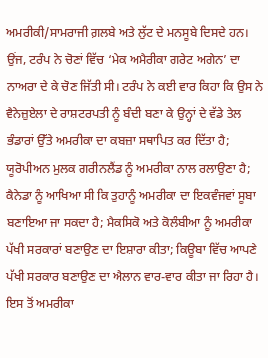ਅਮਰੀਕੀ/ਸਾਮਰਾਜੀ ਗ਼ਲਬੇ ਅਤੇ ਲੁੱਟ ਦੇ ਮਨਸੂਬੇ ਦਿਸਦੇ ਹਨ।
ਉਂਜ, ਟਰੰਪ ਨੇ ਚੋਣਾਂ ਵਿੱਚ ‘ਮੇਕ ਅਮੈਰੀਕਾ ਗਰੇਟ ਅਗੇਨ’ ਦਾ ਨਾਅਰਾ ਦੇ ਕੇ ਚੋਣ ਜਿੱਤੀ ਸੀ। ਟਰੰਪ ਨੇ ਕਈ ਵਾਰ ਕਿਹਾ ਕਿ ਉਸ ਨੇ ਵੈਨੇਜ਼ੁਏਲਾ ਦੇ ਰਾਸ਼ਟਰਪਤੀ ਨੂੰ ਬੰਦੀ ਬਣਾ ਕੇ ਉਨ੍ਹਾਂ ਦੇ ਵੱਡੇ ਤੇਲ ਭੰਡਾਰਾਂ ਉੱਤੇ ਅਮਰੀਕਾ ਦਾ ਕਬਜ਼ਾ ਸਥਾਪਿਤ ਕਰ ਦਿੱਤਾ ਹੈ; ਯੂਰੋਪੀਅਨ ਮੁਲਕ ਗਰੀਨਲੈਂਡ ਨੂੰ ਅਮਰੀਕਾ ਨਾਲ ਰਲਾਉਣਾ ਹੈ; ਕੈਨੇਡਾ ਨੂੰ ਆਖਿਆ ਸੀ ਕਿ ਤੁਹਾਨੂੰ ਅਮਰੀਕਾ ਦਾ ਇਕਵੰਜਵਾਂ ਸੂਬਾ ਬਣਾਇਆ ਜਾ ਸਕਦਾ ਹੈ; ਮੈਕਸਿਕੋ ਅਤੇ ਕੋਲੰਬੀਆ ਨੂੰ ਅਮਰੀਕਾ ਪੱਖੀ ਸਰਕਾਰਾਂ ਬਣਾਉਣ ਦਾ ਇਸ਼ਾਰਾ ਕੀਤਾ; ਕਿਊਬਾ ਵਿੱਚ ਆਪਣੇ ਪੱਖੀ ਸਰਕਾਰ ਬਣਾਉਣ ਦਾ ਐਲਾਨ ਵਾਰ-ਵਾਰ ਕੀਤਾ ਜਾ ਰਿਹਾ ਹੈ।
ਇਸ ਤੋਂ ਅਮਰੀਕਾ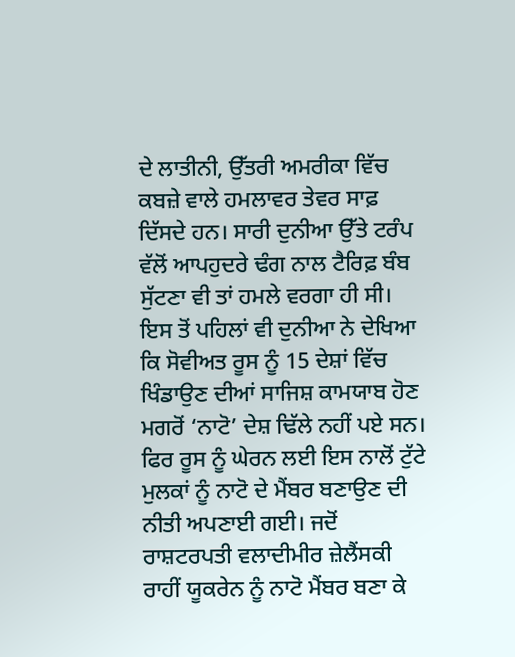ਦੇ ਲਾਤੀਨੀ, ਉੱਤਰੀ ਅਮਰੀਕਾ ਵਿੱਚ ਕਬਜ਼ੇ ਵਾਲੇ ਹਮਲਾਵਰ ਤੇਵਰ ਸਾਫ਼ ਦਿੱਸਦੇ ਹਨ। ਸਾਰੀ ਦੁਨੀਆ ਉੱਤੇ ਟਰੰਪ ਵੱਲੋਂ ਆਪਹੁਦਰੇ ਢੰਗ ਨਾਲ ਟੈਰਿਫ਼ ਬੰਬ ਸੁੱਟਣਾ ਵੀ ਤਾਂ ਹਮਲੇ ਵਰਗਾ ਹੀ ਸੀ। ਇਸ ਤੋਂ ਪਹਿਲਾਂ ਵੀ ਦੁਨੀਆ ਨੇ ਦੇਖਿਆ ਕਿ ਸੋਵੀਅਤ ਰੂਸ ਨੂੰ 15 ਦੇਸ਼ਾਂ ਵਿੱਚ ਖਿੰਡਾਉਣ ਦੀਆਂ ਸਾਜਿਸ਼ ਕਾਮਯਾਬ ਹੋਣ ਮਗਰੋਂ ‘ਨਾਟੋ’ ਦੇਸ਼ ਢਿੱਲੇ ਨਹੀਂ ਪਏ ਸਨ। ਫਿਰ ਰੂਸ ਨੂੰ ਘੇਰਨ ਲਈ ਇਸ ਨਾਲੋਂ ਟੁੱਟੇ ਮੁਲਕਾਂ ਨੂੰ ਨਾਟੋ ਦੇ ਮੈਂਬਰ ਬਣਾਉਣ ਦੀ ਨੀਤੀ ਅਪਣਾਈ ਗਈ। ਜਦੋਂ ਰਾਸ਼ਟਰਪਤੀ ਵਲਾਦੀਮੀਰ ਜ਼ੇਲੈਂਸਕੀ ਰਾਹੀਂ ਯੂਕਰੇਨ ਨੂੰ ਨਾਟੋ ਮੈਂਬਰ ਬਣਾ ਕੇ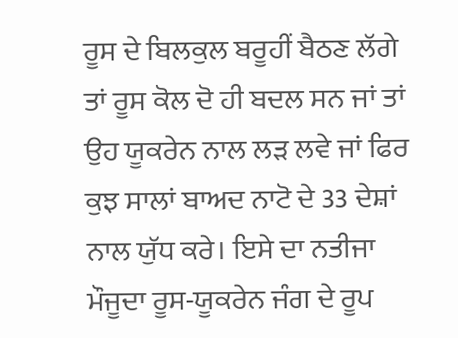ਰੂਸ ਦੇ ਬਿਲਕੁਲ ਬਰੂਹੀਂ ਬੈਠਣ ਲੱਗੇ ਤਾਂ ਰੂਸ ਕੋਲ ਦੋ ਹੀ ਬਦਲ ਸਨ ਜਾਂ ਤਾਂ ਉਹ ਯੂਕਰੇਨ ਨਾਲ ਲੜ ਲਵੇ ਜਾਂ ਫਿਰ ਕੁਝ ਸਾਲਾਂ ਬਾਅਦ ਨਾਟੋ ਦੇ 33 ਦੇਸ਼ਾਂ ਨਾਲ ਯੁੱਧ ਕਰੇ। ਇਸੇ ਦਾ ਨਤੀਜਾ ਮੌਜੂਦਾ ਰੂਸ-ਯੂਕਰੇਨ ਜੰਗ ਦੇ ਰੂਪ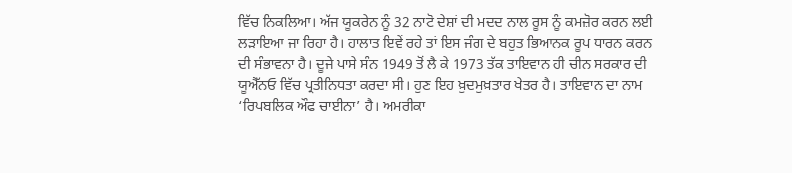ਵਿੱਚ ਨਿਕਲਿਆ। ਅੱਜ ਯੂਕਰੇਨ ਨੂੰ 32 ਨਾਟੋ ਦੇਸ਼ਾਂ ਦੀ ਮਦਦ ਨਾਲ ਰੂਸ ਨੂੰ ਕਮਜ਼ੋਰ ਕਰਨ ਲਈ ਲੜਾਇਆ ਜਾ ਰਿਹਾ ਹੈ। ਹਾਲਾਤ ਇਵੇਂ ਰਹੇ ਤਾਂ ਇਸ ਜੰਗ ਦੇ ਬਹੁਤ ਭਿਆਨਕ ਰੂਪ ਧਾਰਨ ਕਰਨ ਦੀ ਸੰਭਾਵਨਾ ਹੈ। ਦੂਜੇ ਪਾਸੇ ਸੰਨ 1949 ਤੋਂ ਲੈ ਕੇ 1973 ਤੱਕ ਤਾਇਵਾਨ ਹੀ ਚੀਨ ਸਰਕਾਰ ਦੀ ਯੂਐੱਨਓ ਵਿੱਚ ਪ੍ਰਤੀਨਿਧਤਾ ਕਰਦਾ ਸੀ। ਹੁਣ ਇਹ ਖ਼ੁਦਮੁਖ਼ਤਾਰ ਖੇਤਰ ਹੈ। ਤਾਇਵਾਨ ਦਾ ਨਾਮ ‘ਰਿਪਬਲਿਕ ਔਫ ਚਾਈਨਾ’ ਹੈ। ਅਮਰੀਕਾ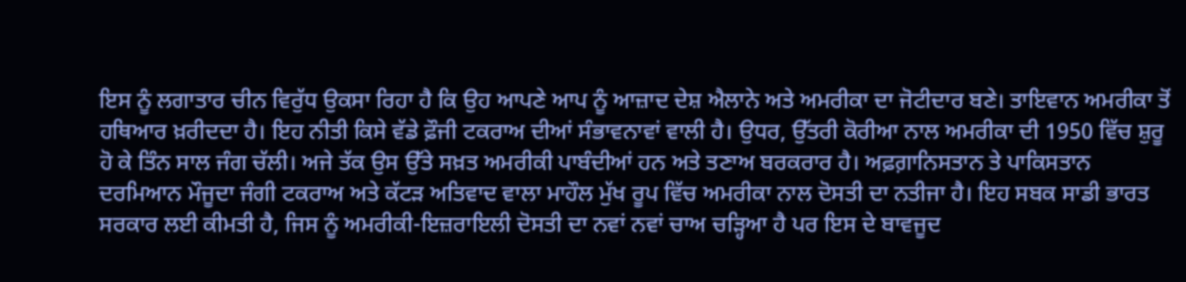ਇਸ ਨੂੰ ਲਗਾਤਾਰ ਚੀਨ ਵਿਰੁੱਧ ਉਕਸਾ ਰਿਹਾ ਹੈ ਕਿ ਉਹ ਆਪਣੇ ਆਪ ਨੂੰ ਆਜ਼ਾਦ ਦੇਸ਼ ਐਲਾਨੇ ਅਤੇ ਅਮਰੀਕਾ ਦਾ ਜੋਟੀਦਾਰ ਬਣੇ। ਤਾਇਵਾਨ ਅਮਰੀਕਾ ਤੋਂ ਹਥਿਆਰ ਖ਼ਰੀਦਦਾ ਹੈ। ਇਹ ਨੀਤੀ ਕਿਸੇ ਵੱਡੇ ਫ਼ੌਜੀ ਟਕਰਾਅ ਦੀਆਂ ਸੰਭਾਵਨਾਵਾਂ ਵਾਲੀ ਹੈ। ਉਧਰ, ਉੱਤਰੀ ਕੋਰੀਆ ਨਾਲ ਅਮਰੀਕਾ ਦੀ 1950 ਵਿੱਚ ਸ਼ੁਰੂ ਹੋ ਕੇ ਤਿੰਨ ਸਾਲ ਜੰਗ ਚੱਲੀ। ਅਜੇ ਤੱਕ ਉਸ ਉੱਤੇ ਸਖ਼ਤ ਅਮਰੀਕੀ ਪਾਬੰਦੀਆਂ ਹਨ ਅਤੇ ਤਣਾਅ ਬਰਕਰਾਰ ਹੈ। ਅਫ਼ਗ਼ਾਨਿਸਤਾਨ ਤੇ ਪਾਕਿਸਤਾਨ ਦਰਮਿਆਨ ਮੌਜੂਦਾ ਜੰਗੀ ਟਕਰਾਅ ਅਤੇ ਕੱਟੜ ਅਤਿਵਾਦ ਵਾਲਾ ਮਾਹੌਲ ਮੁੱਖ ਰੂਪ ਵਿੱਚ ਅਮਰੀਕਾ ਨਾਲ ਦੋਸਤੀ ਦਾ ਨਤੀਜਾ ਹੈ। ਇਹ ਸਬਕ ਸਾਡੀ ਭਾਰਤ ਸਰਕਾਰ ਲਈ ਕੀਮਤੀ ਹੈ, ਜਿਸ ਨੂੰ ਅਮਰੀਕੀ-ਇਜ਼ਰਾਇਲੀ ਦੋਸਤੀ ਦਾ ਨਵਾਂ ਨਵਾਂ ਚਾਅ ਚੜ੍ਹਿਆ ਹੈ ਪਰ ਇਸ ਦੇ ਬਾਵਜੂਦ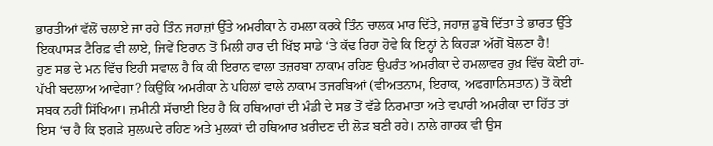ਭਾਰਤੀਆਂ ਵੱਲੋਂ ਚਲਾਏ ਜਾ ਰਹੇ ਤਿੰਨ ਜਹਾਜ਼ਾਂ ਉੱਤੇ ਅਮਰੀਕਾ ਨੇ ਹਮਲਾ ਕਰਕੇ ਤਿੰਨ ਚਾਲਕ ਮਾਰ ਦਿੱਤੇ, ਜਹਾਜ਼ ਡੁਬੋ ਦਿੱਤਾ ਤੇ ਭਾਰਤ ਉੱਤੇ ਇਕਪਾਸੜ ਟੈਰਿਫ਼ ਵੀ ਲਾਏ, ਜਿਵੇਂ ਇਰਾਨ ਤੋਂ ਮਿਲੀ ਹਾਰ ਦੀ ਖਿੱਝ ਸਾਡੇ ‘ਤੇ ਕੱਢ ਰਿਹਾ ਹੋਵੇ ਕਿ ਇਨ੍ਹਾਂ ਨੇ ਕਿਹੜਾ ਅੱਗੋਂ ਬੋਲਣਾ ਹੈ!
ਹੁਣ ਸਭ ਦੇ ਮਨ ਵਿੱਚ ਇਹੀ ਸਵਾਲ ਹੈ ਕਿ ਕੀ ਇਰਾਨ ਵਾਲਾ ਤਜ਼ਰਬਾ ਨਾਕਾਮ ਰਹਿਣ ਉਪਰੰਤ ਅਮਰੀਕਾ ਦੇ ਹਮਲਾਵਰ ਰੁਖ਼ ਵਿੱਚ ਕੋਈ ਹਾਂ-ਪੱਖੀ ਬਦਲਾਅ ਆਵੇਗਾ? ਕਿਉਂਕਿ ਅਮਰੀਕਾ ਨੇ ਪਹਿਲਾਂ ਵਾਲੇ ਨਾਕਾਮ ਤਜਰਬਿਆਂ (ਵੀਅਤਨਾਮ, ਇਰਾਕ, ਅਫਗਾਨਿਸਤਾਨ) ਤੋਂ ਕੋਈ ਸਬਕ ਨਹੀਂ ਸਿੱਖਿਆ। ਜ਼ਮੀਨੀ ਸੱਚਾਈ ਇਹ ਹੈ ਕਿ ਹਥਿਆਰਾਂ ਦੀ ਮੰਡੀ ਦੇ ਸਭ ਤੋਂ ਵੱਡੇ ਨਿਰਮਾਤਾ ਅਤੇ ਵਪਾਰੀ ਅਮਰੀਕਾ ਦਾ ਹਿੱਤ ਤਾਂ ਇਸ ‘ਚ ਹੈ ਕਿ ਝਗੜੇ ਸੁਲਘਦੇ ਰਹਿਣ ਅਤੇ ਮੁਲਕਾਂ ਦੀ ਹਥਿਆਰ ਖ਼ਰੀਦਣ ਦੀ ਲੋੜ ਬਣੀ ਰਹੇ। ਨਾਲੇ ਗਾਹਕ ਵੀ ਉਸ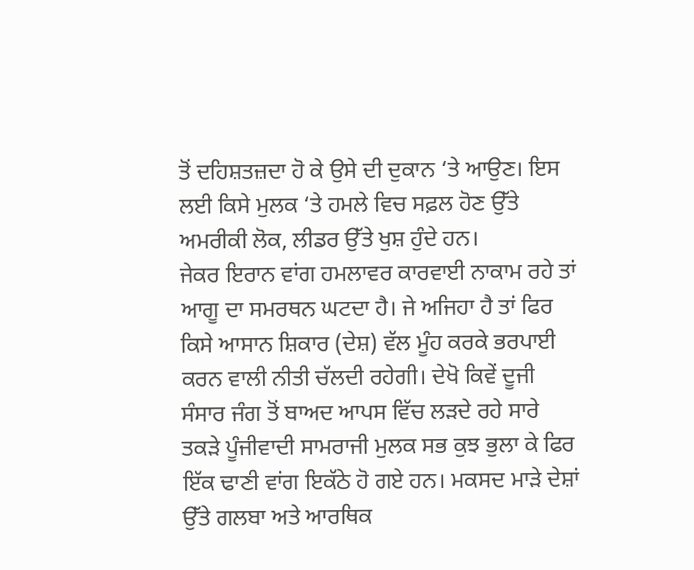ਤੋਂ ਦਹਿਸ਼ਤਜ਼ਦਾ ਹੋ ਕੇ ਉਸੇ ਦੀ ਦੁਕਾਨ ‘ਤੇ ਆਉਣ। ਇਸ ਲਈ ਕਿਸੇ ਮੁਲਕ ‘ਤੇ ਹਮਲੇ ਵਿਚ ਸਫ਼ਲ ਹੋਣ ਉੱਤੇ ਅਮਰੀਕੀ ਲੋਕ, ਲੀਡਰ ਉੱਤੇ ਖੁਸ਼ ਹੁੰਦੇ ਹਨ।
ਜੇਕਰ ਇਰਾਨ ਵਾਂਗ ਹਮਲਾਵਰ ਕਾਰਵਾਈ ਨਾਕਾਮ ਰਹੇ ਤਾਂ ਆਗੂ ਦਾ ਸਮਰਥਨ ਘਟਦਾ ਹੈ। ਜੇ ਅਜਿਹਾ ਹੈ ਤਾਂ ਫਿਰ ਕਿਸੇ ਆਸਾਨ ਸ਼ਿਕਾਰ (ਦੇਸ਼) ਵੱਲ ਮੂੰਹ ਕਰਕੇ ਭਰਪਾਈ ਕਰਨ ਵਾਲੀ ਨੀਤੀ ਚੱਲਦੀ ਰਹੇਗੀ। ਦੇਖੋ ਕਿਵੇਂ ਦੂਜੀ ਸੰਸਾਰ ਜੰਗ ਤੋਂ ਬਾਅਦ ਆਪਸ ਵਿੱਚ ਲੜਦੇ ਰਹੇ ਸਾਰੇ ਤਕੜੇ ਪੂੰਜੀਵਾਦੀ ਸਾਮਰਾਜੀ ਮੁਲਕ ਸਭ ਕੁਝ ਭੁਲਾ ਕੇ ਫਿਰ ਇੱਕ ਢਾਣੀ ਵਾਂਗ ਇਕੱਠੇ ਹੋ ਗਏ ਹਨ। ਮਕਸਦ ਮਾੜੇ ਦੇਸ਼ਾਂ ਉੱਤੇ ਗਲਬਾ ਅਤੇ ਆਰਥਿਕ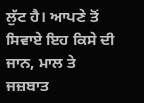ਲੁੱਟ ਹੈ। ਆਪਣੇ ਤੋਂ ਸਿਵਾਏ ਇਹ ਕਿਸੇ ਦੀ ਜਾਨ, ਮਾਲ ਤੇ ਜਜ਼ਬਾਤ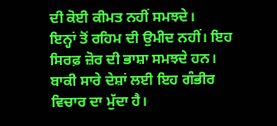ਦੀ ਕੋਈ ਕੀਮਤ ਨਹੀਂ ਸਮਝਦੇ।
ਇਨ੍ਹਾਂ ਤੋਂ ਰਹਿਮ ਦੀ ਉਮੀਦ ਨਹੀਂ। ਇਹ ਸਿਰਫ਼ ਜ਼ੋਰ ਦੀ ਭਾਸ਼ਾ ਸਮਝਦੇ ਹਨ। ਬਾਕੀ ਸਾਰੇ ਦੇਸ਼ਾਂ ਲਈ ਇਹ ਗੰਭੀਰ ਵਿਚਾਰ ਦਾ ਮੁੱਦਾ ਹੈ।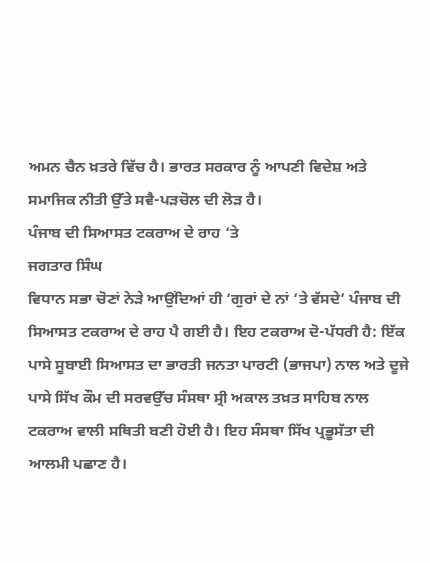ਅਮਨ ਚੈਨ ਖ਼ਤਰੇ ਵਿੱਚ ਹੈ। ਭਾਰਤ ਸਰਕਾਰ ਨੂੰ ਆਪਣੀ ਵਿਦੇਸ਼ ਅਤੇ ਸਮਾਜਿਕ ਨੀਤੀ ਉੱਤੇ ਸਵੈ-ਪੜਚੋਲ ਦੀ ਲੋੜ ਹੈ।
ਪੰਜਾਬ ਦੀ ਸਿਆਸਤ ਟਕਰਾਅ ਦੇ ਰਾਹ ‘ਤੇ
ਜਗਤਾਰ ਸਿੰਘ
ਵਿਧਾਨ ਸਭਾ ਚੋਣਾਂ ਨੇੜੇ ਆਉਂਦਿਆਂ ਹੀ ‘ਗੁਰਾਂ ਦੇ ਨਾਂ ‘ਤੇ ਵੱਸਦੇ’ ਪੰਜਾਬ ਦੀ ਸਿਆਸਤ ਟਕਰਾਅ ਦੇ ਰਾਹ ਪੈ ਗਈ ਹੈ। ਇਹ ਟਕਰਾਅ ਦੋ-ਪੱਧਰੀ ਹੈ: ਇੱਕ ਪਾਸੇ ਸੂਬਾਈ ਸਿਆਸਤ ਦਾ ਭਾਰਤੀ ਜਨਤਾ ਪਾਰਟੀ (ਭਾਜਪਾ) ਨਾਲ ਅਤੇ ਦੂਜੇ ਪਾਸੇ ਸਿੱਖ ਕੌਮ ਦੀ ਸਰਵਉੱਚ ਸੰਸਥਾ ਸ੍ਰੀ ਅਕਾਲ ਤਖ਼ਤ ਸਾਹਿਬ ਨਾਲ ਟਕਰਾਅ ਵਾਲੀ ਸਥਿਤੀ ਬਣੀ ਹੋਈ ਹੈ। ਇਹ ਸੰਸਥਾ ਸਿੱਖ ਪ੍ਰਭੂਸੱਤਾ ਦੀ ਆਲਮੀ ਪਛਾਣ ਹੈ।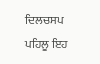ਦਿਲਚਸਪ ਪਹਿਲੂ ਇਹ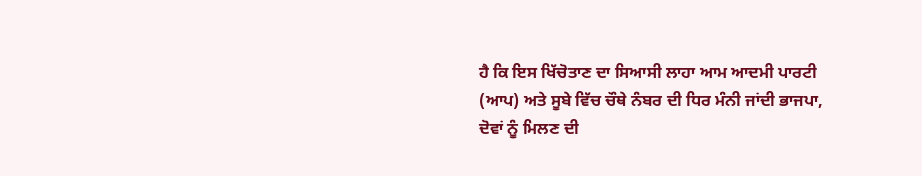ਹੈ ਕਿ ਇਸ ਖਿੱਚੋਤਾਣ ਦਾ ਸਿਆਸੀ ਲਾਹਾ ਆਮ ਆਦਮੀ ਪਾਰਟੀ (ਆਪ) ਅਤੇ ਸੂਬੇ ਵਿੱਚ ਚੌਥੇ ਨੰਬਰ ਦੀ ਧਿਰ ਮੰਨੀ ਜਾਂਦੀ ਭਾਜਪਾ, ਦੋਵਾਂ ਨੂੰ ਮਿਲਣ ਦੀ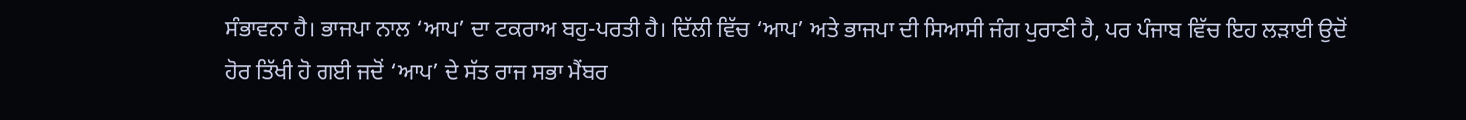ਸੰਭਾਵਨਾ ਹੈ। ਭਾਜਪਾ ਨਾਲ ‘ਆਪ’ ਦਾ ਟਕਰਾਅ ਬਹੁ-ਪਰਤੀ ਹੈ। ਦਿੱਲੀ ਵਿੱਚ ‘ਆਪ’ ਅਤੇ ਭਾਜਪਾ ਦੀ ਸਿਆਸੀ ਜੰਗ ਪੁਰਾਣੀ ਹੈ, ਪਰ ਪੰਜਾਬ ਵਿੱਚ ਇਹ ਲੜਾਈ ਉਦੋਂ ਹੋਰ ਤਿੱਖੀ ਹੋ ਗਈ ਜਦੋਂ ‘ਆਪ’ ਦੇ ਸੱਤ ਰਾਜ ਸਭਾ ਮੈਂਬਰ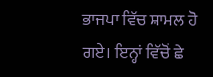ਭਾਜਪਾ ਵਿੱਚ ਸ਼ਾਮਲ ਹੋ ਗਏ। ਇਨ੍ਹਾਂ ਵਿੱਚੋਂ ਛੇ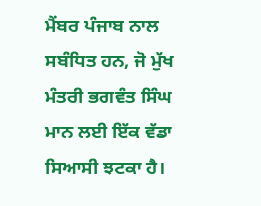ਮੈਂਬਰ ਪੰਜਾਬ ਨਾਲ ਸਬੰਧਿਤ ਹਨ, ਜੋ ਮੁੱਖ ਮੰਤਰੀ ਭਗਵੰਤ ਸਿੰਘ ਮਾਨ ਲਈ ਇੱਕ ਵੱਡਾ ਸਿਆਸੀ ਝਟਕਾ ਹੈ।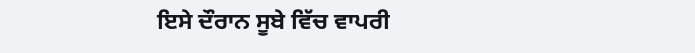ਇਸੇ ਦੌਰਾਨ ਸੂਬੇ ਵਿੱਚ ਵਾਪਰੀ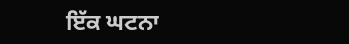ਇੱਕ ਘਟਨਾ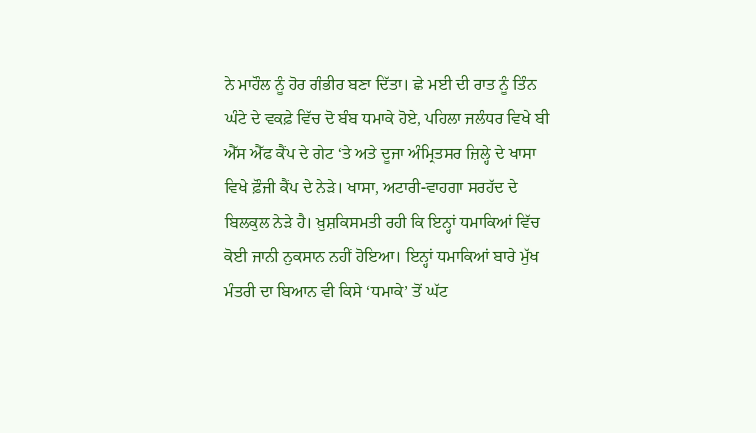ਨੇ ਮਾਹੌਲ ਨੂੰ ਹੋਰ ਗੰਭੀਰ ਬਣਾ ਦਿੱਤਾ। ਛੇ ਮਈ ਦੀ ਰਾਤ ਨੂੰ ਤਿੰਨ ਘੰਟੇ ਦੇ ਵਕਫ਼ੇ ਵਿੱਚ ਦੋ ਬੰਬ ਧਮਾਕੇ ਹੋਏ, ਪਹਿਲਾ ਜਲੰਧਰ ਵਿਖੇ ਬੀ ਐੱਸ ਐੱਫ ਕੈਂਪ ਦੇ ਗੇਟ ‘ਤੇ ਅਤੇ ਦੂਜਾ ਅੰਮ੍ਰਿਤਸਰ ਜ਼ਿਲ੍ਹੇ ਦੇ ਖਾਸਾ ਵਿਖੇ ਫ਼ੌਜੀ ਕੈਂਪ ਦੇ ਨੇੜੇ। ਖਾਸਾ, ਅਟਾਰੀ-ਵਾਹਗਾ ਸਰਹੱਦ ਦੇ ਬਿਲਕੁਲ ਨੇੜੇ ਹੈ। ਖ਼ੁਸ਼ਕਿਸਮਤੀ ਰਹੀ ਕਿ ਇਨ੍ਹਾਂ ਧਮਾਕਿਆਂ ਵਿੱਚ ਕੋਈ ਜਾਨੀ ਨੁਕਸਾਨ ਨਹੀਂ ਹੋਇਆ। ਇਨ੍ਹਾਂ ਧਮਾਕਿਆਂ ਬਾਰੇ ਮੁੱਖ ਮੰਤਰੀ ਦਾ ਬਿਆਨ ਵੀ ਕਿਸੇ ‘ਧਮਾਕੇ’ ਤੋਂ ਘੱਟ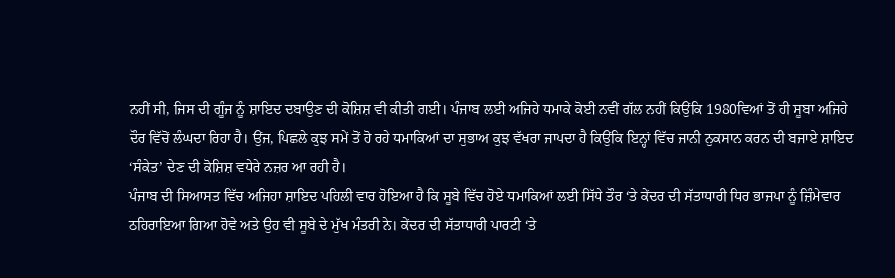ਨਹੀਂ ਸੀ, ਜਿਸ ਦੀ ਗੂੰਜ ਨੂੰ ਸ਼ਾਇਦ ਦਬਾਉਣ ਦੀ ਕੋਸ਼ਿਸ਼ ਵੀ ਕੀਤੀ ਗਈ। ਪੰਜਾਬ ਲਈ ਅਜਿਹੇ ਧਮਾਕੇ ਕੋਈ ਨਵੀਂ ਗੱਲ ਨਹੀਂ ਕਿਉਂਕਿ 1980ਵਿਆਂ ਤੋਂ ਹੀ ਸੂਬਾ ਅਜਿਹੇ ਦੌਰ ਵਿੱਚੋਂ ਲੰਘਦਾ ਰਿਹਾ ਹੈ। ਉਂਜ, ਪਿਛਲੇ ਕੁਝ ਸਮੇਂ ਤੋਂ ਹੋ ਰਹੇ ਧਮਾਕਿਆਂ ਦਾ ਸੁਭਾਅ ਕੁਝ ਵੱਖਰਾ ਜਾਪਦਾ ਹੈ ਕਿਉਂਕਿ ਇਨ੍ਹਾਂ ਵਿੱਚ ਜਾਨੀ ਨੁਕਸਾਨ ਕਰਨ ਦੀ ਬਜਾਏ ਸ਼ਾਇਦ ‘ਸੰਕੇਤ’ ਦੇਣ ਦੀ ਕੋਸ਼ਿਸ਼ ਵਧੇਰੇ ਨਜ਼ਰ ਆ ਰਹੀ ਹੈ।
ਪੰਜਾਬ ਦੀ ਸਿਆਸਤ ਵਿੱਚ ਅਜਿਹਾ ਸ਼ਾਇਦ ਪਹਿਲੀ ਵਾਰ ਹੋਇਆ ਹੈ ਕਿ ਸੂਬੇ ਵਿੱਚ ਹੋਏ ਧਮਾਕਿਆਂ ਲਈ ਸਿੱਧੇ ਤੌਰ ‘ਤੇ ਕੇਂਦਰ ਦੀ ਸੱਤਾਧਾਰੀ ਧਿਰ ਭਾਜਪਾ ਨੂੰ ਜ਼ਿੰਮੇਵਾਰ ਠਹਿਰਾਇਆ ਗਿਆ ਹੋਵੇ ਅਤੇ ਉਹ ਵੀ ਸੂਬੇ ਦੇ ਮੁੱਖ ਮੰਤਰੀ ਨੇ। ਕੇਂਦਰ ਦੀ ਸੱਤਾਧਾਰੀ ਪਾਰਟੀ ‘ਤੇ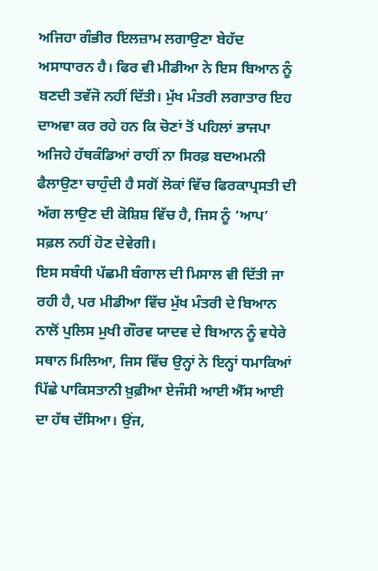ਅਜਿਹਾ ਗੰਭੀਰ ਇਲਜ਼ਾਮ ਲਗਾਉਣਾ ਬੇਹੱਦ ਅਸਾਧਾਰਨ ਹੈ। ਫਿਰ ਵੀ ਮੀਡੀਆ ਨੇ ਇਸ ਬਿਆਨ ਨੂੰ ਬਣਦੀ ਤਵੱਜੋ ਨਹੀਂ ਦਿੱਤੀ। ਮੁੱਖ ਮੰਤਰੀ ਲਗਾਤਾਰ ਇਹ ਦਾਅਵਾ ਕਰ ਰਹੇ ਹਨ ਕਿ ਚੋਣਾਂ ਤੋਂ ਪਹਿਲਾਂ ਭਾਜਪਾ ਅਜਿਹੇ ਹੱਥਕੰਡਿਆਂ ਰਾਹੀਂ ਨਾ ਸਿਰਫ਼ ਬਦਅਮਨੀ ਫੈਲਾਉਣਾ ਚਾਹੁੰਦੀ ਹੈ ਸਗੋਂ ਲੋਕਾਂ ਵਿੱਚ ਫਿਰਕਾਪ੍ਰਸਤੀ ਦੀ ਅੱਗ ਲਾਉਣ ਦੀ ਕੋਸ਼ਿਸ਼ ਵਿੱਚ ਹੈ, ਜਿਸ ਨੂੰ ‘ਆਪ’ ਸਫ਼ਲ ਨਹੀਂ ਹੋਣ ਦੇਵੇਗੀ।
ਇਸ ਸਬੰਧੀ ਪੱਛਮੀ ਬੰਗਾਲ ਦੀ ਮਿਸਾਲ ਵੀ ਦਿੱਤੀ ਜਾ ਰਹੀ ਹੈ, ਪਰ ਮੀਡੀਆ ਵਿੱਚ ਮੁੱਖ ਮੰਤਰੀ ਦੇ ਬਿਆਨ ਨਾਲੋਂ ਪੁਲਿਸ ਮੁਖੀ ਗੌਰਵ ਯਾਦਵ ਦੇ ਬਿਆਨ ਨੂੰ ਵਧੇਰੇ ਸਥਾਨ ਮਿਲਿਆ, ਜਿਸ ਵਿੱਚ ਉਨ੍ਹਾਂ ਨੇ ਇਨ੍ਹਾਂ ਧਮਾਕਿਆਂ ਪਿੱਛੇ ਪਾਕਿਸਤਾਨੀ ਖ਼ੁਫ਼ੀਆ ਏਜੰਸੀ ਆਈ ਐੱਸ ਆਈ ਦਾ ਹੱਥ ਦੱਸਿਆ। ਉਂਜ,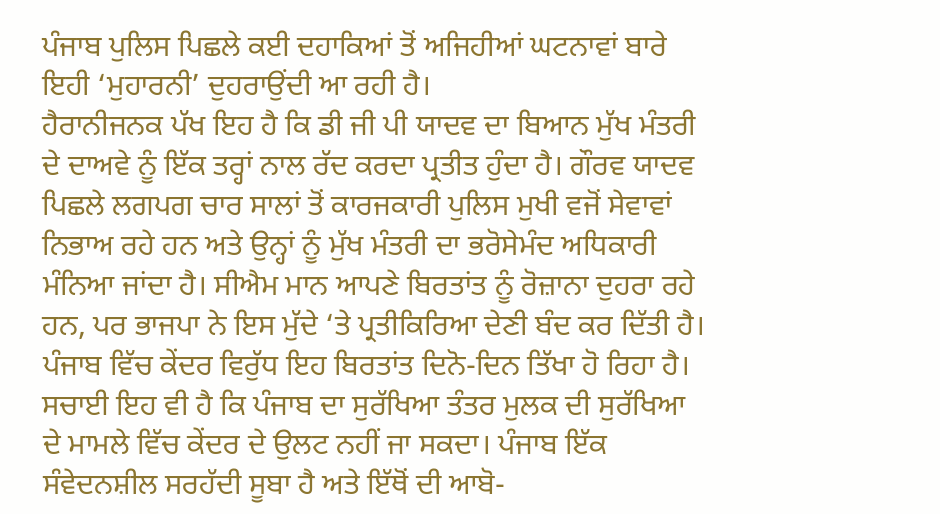ਪੰਜਾਬ ਪੁਲਿਸ ਪਿਛਲੇ ਕਈ ਦਹਾਕਿਆਂ ਤੋਂ ਅਜਿਹੀਆਂ ਘਟਨਾਵਾਂ ਬਾਰੇ ਇਹੀ ‘ਮੁਹਾਰਨੀ’ ਦੁਹਰਾਉਂਦੀ ਆ ਰਹੀ ਹੈ।
ਹੈਰਾਨੀਜਨਕ ਪੱਖ ਇਹ ਹੈ ਕਿ ਡੀ ਜੀ ਪੀ ਯਾਦਵ ਦਾ ਬਿਆਨ ਮੁੱਖ ਮੰਤਰੀ ਦੇ ਦਾਅਵੇ ਨੂੰ ਇੱਕ ਤਰ੍ਹਾਂ ਨਾਲ ਰੱਦ ਕਰਦਾ ਪ੍ਰਤੀਤ ਹੁੰਦਾ ਹੈ। ਗੌਰਵ ਯਾਦਵ ਪਿਛਲੇ ਲਗਪਗ ਚਾਰ ਸਾਲਾਂ ਤੋਂ ਕਾਰਜਕਾਰੀ ਪੁਲਿਸ ਮੁਖੀ ਵਜੋਂ ਸੇਵਾਵਾਂ ਨਿਭਾਅ ਰਹੇ ਹਨ ਅਤੇ ਉਨ੍ਹਾਂ ਨੂੰ ਮੁੱਖ ਮੰਤਰੀ ਦਾ ਭਰੋਸੇਮੰਦ ਅਧਿਕਾਰੀ ਮੰਨਿਆ ਜਾਂਦਾ ਹੈ। ਸੀਐਮ ਮਾਨ ਆਪਣੇ ਬਿਰਤਾਂਤ ਨੂੰ ਰੋਜ਼ਾਨਾ ਦੁਹਰਾ ਰਹੇ ਹਨ, ਪਰ ਭਾਜਪਾ ਨੇ ਇਸ ਮੁੱਦੇ ‘ਤੇ ਪ੍ਰਤੀਕਿਰਿਆ ਦੇਣੀ ਬੰਦ ਕਰ ਦਿੱਤੀ ਹੈ। ਪੰਜਾਬ ਵਿੱਚ ਕੇਂਦਰ ਵਿਰੁੱਧ ਇਹ ਬਿਰਤਾਂਤ ਦਿਨੋ-ਦਿਨ ਤਿੱਖਾ ਹੋ ਰਿਹਾ ਹੈ। ਸਚਾਈ ਇਹ ਵੀ ਹੈ ਕਿ ਪੰਜਾਬ ਦਾ ਸੁਰੱਖਿਆ ਤੰਤਰ ਮੁਲਕ ਦੀ ਸੁਰੱਖਿਆ ਦੇ ਮਾਮਲੇ ਵਿੱਚ ਕੇਂਦਰ ਦੇ ਉਲਟ ਨਹੀਂ ਜਾ ਸਕਦਾ। ਪੰਜਾਬ ਇੱਕ ਸੰਵੇਦਨਸ਼ੀਲ ਸਰਹੱਦੀ ਸੂਬਾ ਹੈ ਅਤੇ ਇੱਥੋਂ ਦੀ ਆਬੋ-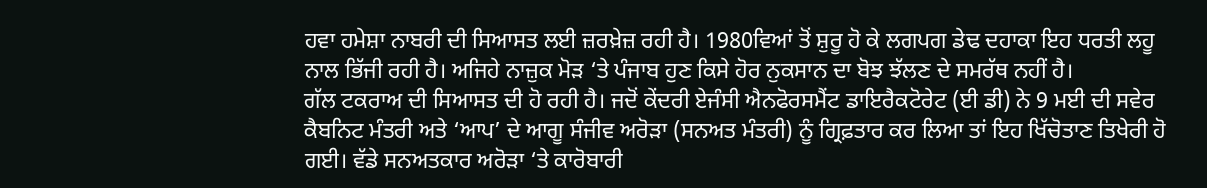ਹਵਾ ਹਮੇਸ਼ਾ ਨਾਬਰੀ ਦੀ ਸਿਆਸਤ ਲਈ ਜ਼ਰਖ਼ੇਜ਼ ਰਹੀ ਹੈ। 1980ਵਿਆਂ ਤੋਂ ਸ਼ੁਰੂ ਹੋ ਕੇ ਲਗਪਗ ਡੇਢ ਦਹਾਕਾ ਇਹ ਧਰਤੀ ਲਹੂ ਨਾਲ ਭਿੱਜੀ ਰਹੀ ਹੈ। ਅਜਿਹੇ ਨਾਜ਼ੁਕ ਮੋੜ ‘ਤੇ ਪੰਜਾਬ ਹੁਣ ਕਿਸੇ ਹੋਰ ਨੁਕਸਾਨ ਦਾ ਬੋਝ ਝੱਲਣ ਦੇ ਸਮਰੱਥ ਨਹੀਂ ਹੈ।
ਗੱਲ ਟਕਰਾਅ ਦੀ ਸਿਆਸਤ ਦੀ ਹੋ ਰਹੀ ਹੈ। ਜਦੋਂ ਕੇਂਦਰੀ ਏਜੰਸੀ ਐਨਫੋਰਸਮੈਂਟ ਡਾਇਰੈਕਟੋਰੇਟ (ਈ ਡੀ) ਨੇ 9 ਮਈ ਦੀ ਸਵੇਰ ਕੈਬਨਿਟ ਮੰਤਰੀ ਅਤੇ ‘ਆਪ’ ਦੇ ਆਗੂ ਸੰਜੀਵ ਅਰੋੜਾ (ਸਨਅਤ ਮੰਤਰੀ) ਨੂੰ ਗ੍ਰਿਫ਼ਤਾਰ ਕਰ ਲਿਆ ਤਾਂ ਇਹ ਖਿੱਚੋਤਾਣ ਤਿਖੇਰੀ ਹੋ ਗਈ। ਵੱਡੇ ਸਨਅਤਕਾਰ ਅਰੋੜਾ ‘ਤੇ ਕਾਰੋਬਾਰੀ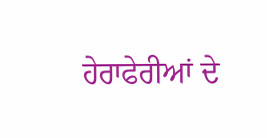ਹੇਰਾਫੇਰੀਆਂ ਦੇ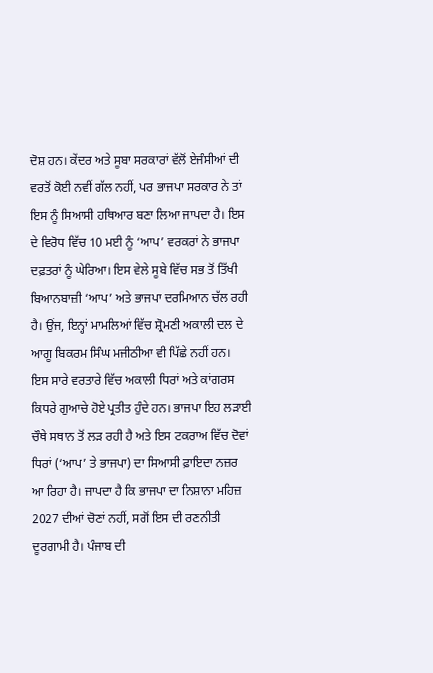ਦੋਸ਼ ਹਨ। ਕੇਂਦਰ ਅਤੇ ਸੂਬਾ ਸਰਕਾਰਾਂ ਵੱਲੋਂ ਏਜੰਸੀਆਂ ਦੀ ਵਰਤੋਂ ਕੋਈ ਨਵੀਂ ਗੱਲ ਨਹੀਂ, ਪਰ ਭਾਜਪਾ ਸਰਕਾਰ ਨੇ ਤਾਂ ਇਸ ਨੂੰ ਸਿਆਸੀ ਹਥਿਆਰ ਬਣਾ ਲਿਆ ਜਾਪਦਾ ਹੈ। ਇਸ ਦੇ ਵਿਰੋਧ ਵਿੱਚ 10 ਮਈ ਨੂੰ ‘ਆਪ’ ਵਰਕਰਾਂ ਨੇ ਭਾਜਪਾ ਦਫ਼ਤਰਾਂ ਨੂੰ ਘੇਰਿਆ। ਇਸ ਵੇਲੇ ਸੂਬੇ ਵਿੱਚ ਸਭ ਤੋਂ ਤਿੱਖੀ ਬਿਆਨਬਾਜ਼ੀ ‘ਆਪ’ ਅਤੇ ਭਾਜਪਾ ਦਰਮਿਆਨ ਚੱਲ ਰਹੀ ਹੈ। ਉਂਜ, ਇਨ੍ਹਾਂ ਮਾਮਲਿਆਂ ਵਿੱਚ ਸ਼੍ਰੋਮਣੀ ਅਕਾਲੀ ਦਲ ਦੇ ਆਗੂ ਬਿਕਰਮ ਸਿੰਘ ਮਜੀਠੀਆ ਵੀ ਪਿੱਛੇ ਨਹੀਂ ਹਨ।
ਇਸ ਸਾਰੇ ਵਰਤਾਰੇ ਵਿੱਚ ਅਕਾਲੀ ਧਿਰਾਂ ਅਤੇ ਕਾਂਗਰਸ ਕਿਧਰੇ ਗੁਆਚੇ ਹੋਏ ਪ੍ਰਤੀਤ ਹੁੰਦੇ ਹਨ। ਭਾਜਪਾ ਇਹ ਲੜਾਈ ਚੌਥੇ ਸਥਾਨ ਤੋਂ ਲੜ ਰਹੀ ਹੈ ਅਤੇ ਇਸ ਟਕਰਾਅ ਵਿੱਚ ਦੋਵਾਂ ਧਿਰਾਂ (‘ਆਪ’ ਤੇ ਭਾਜਪਾ) ਦਾ ਸਿਆਸੀ ਫ਼ਾਇਦਾ ਨਜ਼ਰ ਆ ਰਿਹਾ ਹੈ। ਜਾਪਦਾ ਹੈ ਕਿ ਭਾਜਪਾ ਦਾ ਨਿਸ਼ਾਨਾ ਮਹਿਜ਼ 2027 ਦੀਆਂ ਚੋਣਾਂ ਨਹੀਂ, ਸਗੋਂ ਇਸ ਦੀ ਰਣਨੀਤੀ ਦੂਰਗਾਮੀ ਹੈ। ਪੰਜਾਬ ਦੀ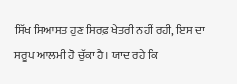ਸਿੱਖ ਸਿਆਸਤ ਹੁਣ ਸਿਰਫ਼ ਖੇਤਰੀ ਨਹੀਂ ਰਹੀ, ਇਸ ਦਾ ਸਰੂਪ ਆਲਮੀ ਹੋ ਚੁੱਕਾ ਹੈ। ਯਾਦ ਰਹੇ ਕਿ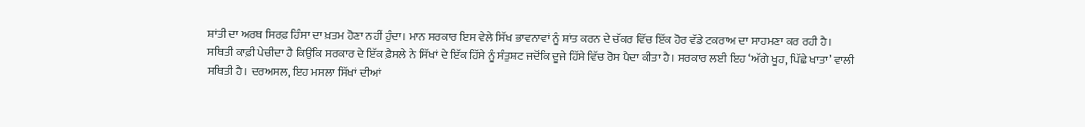ਸ਼ਾਂਤੀ ਦਾ ਅਰਥ ਸਿਰਫ਼ ਹਿੰਸਾ ਦਾ ਖ਼ਤਮ ਹੋਣਾ ਨਹੀਂ ਹੁੰਦਾ। ਮਾਨ ਸਰਕਾਰ ਇਸ ਵੇਲੇ ਸਿੱਖ ਭਾਵਨਾਵਾਂ ਨੂੰ ਸ਼ਾਂਤ ਕਰਨ ਦੇ ਚੱਕਰ ਵਿੱਚ ਇੱਕ ਹੋਰ ਵੱਡੇ ਟਕਰਾਅ ਦਾ ਸਾਹਮਣਾ ਕਰ ਰਹੀ ਹੈ। ਸਥਿਤੀ ਕਾਫ਼ੀ ਪੇਚੀਦਾ ਹੈ ਕਿਉਂਕਿ ਸਰਕਾਰ ਦੇ ਇੱਕ ਫ਼ੈਸਲੇ ਨੇ ਸਿੱਖਾਂ ਦੇ ਇੱਕ ਹਿੱਸੇ ਨੂੰ ਸੰਤੁਸ਼ਟ ਜਦੋਂਕਿ ਦੂਜੇ ਹਿੱਸੇ ਵਿੱਚ ਰੋਸ ਪੈਦਾ ਕੀਤਾ ਹੈ। ਸਰਕਾਰ ਲਈ ਇਹ ‘ਅੱਗੇ ਖੂਹ, ਪਿੱਛੇ ਖਾਤਾ’ ਵਾਲੀ ਸਥਿਤੀ ਹੈ। ਦਰਅਸਲ, ਇਹ ਮਸਲਾ ਸਿੱਖਾਂ ਦੀਆਂ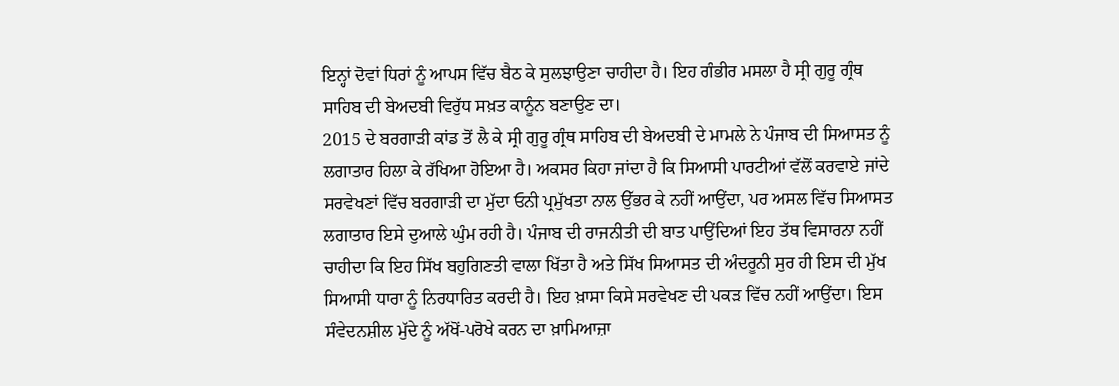ਇਨ੍ਹਾਂ ਦੋਵਾਂ ਧਿਰਾਂ ਨੂੰ ਆਪਸ ਵਿੱਚ ਬੈਠ ਕੇ ਸੁਲਝਾਉਣਾ ਚਾਹੀਦਾ ਹੈ। ਇਹ ਗੰਭੀਰ ਮਸਲਾ ਹੈ ਸ੍ਰੀ ਗੁਰੂ ਗ੍ਰੰਥ ਸਾਹਿਬ ਦੀ ਬੇਅਦਬੀ ਵਿਰੁੱਧ ਸਖ਼ਤ ਕਾਨੂੰਨ ਬਣਾਉਣ ਦਾ।
2015 ਦੇ ਬਰਗਾੜੀ ਕਾਂਡ ਤੋਂ ਲੈ ਕੇ ਸ੍ਰੀ ਗੁਰੂ ਗ੍ਰੰਥ ਸਾਹਿਬ ਦੀ ਬੇਅਦਬੀ ਦੇ ਮਾਮਲੇ ਨੇ ਪੰਜਾਬ ਦੀ ਸਿਆਸਤ ਨੂੰ ਲਗਾਤਾਰ ਹਿਲਾ ਕੇ ਰੱਖਿਆ ਹੋਇਆ ਹੈ। ਅਕਸਰ ਕਿਹਾ ਜਾਂਦਾ ਹੈ ਕਿ ਸਿਆਸੀ ਪਾਰਟੀਆਂ ਵੱਲੋਂ ਕਰਵਾਏ ਜਾਂਦੇ ਸਰਵੇਖਣਾਂ ਵਿੱਚ ਬਰਗਾੜੀ ਦਾ ਮੁੱਦਾ ਓਨੀ ਪ੍ਰਮੁੱਖਤਾ ਨਾਲ ਉੱਭਰ ਕੇ ਨਹੀਂ ਆਉਂਦਾ, ਪਰ ਅਸਲ ਵਿੱਚ ਸਿਆਸਤ ਲਗਾਤਾਰ ਇਸੇ ਦੁਆਲੇ ਘੁੰਮ ਰਹੀ ਹੈ। ਪੰਜਾਬ ਦੀ ਰਾਜਨੀਤੀ ਦੀ ਬਾਤ ਪਾਉਂਦਿਆਂ ਇਹ ਤੱਥ ਵਿਸਾਰਨਾ ਨਹੀਂ ਚਾਹੀਦਾ ਕਿ ਇਹ ਸਿੱਖ ਬਹੁਗਿਣਤੀ ਵਾਲਾ ਖਿੱਤਾ ਹੈ ਅਤੇ ਸਿੱਖ ਸਿਆਸਤ ਦੀ ਅੰਦਰੂਨੀ ਸੁਰ ਹੀ ਇਸ ਦੀ ਮੁੱਖ ਸਿਆਸੀ ਧਾਰਾ ਨੂੰ ਨਿਰਧਾਰਿਤ ਕਰਦੀ ਹੈ। ਇਹ ਖ਼ਾਸਾ ਕਿਸੇ ਸਰਵੇਖਣ ਦੀ ਪਕੜ ਵਿੱਚ ਨਹੀਂ ਆਉਂਦਾ। ਇਸ ਸੰਵੇਦਨਸ਼ੀਲ ਮੁੱਦੇ ਨੂੰ ਅੱਖੋਂ-ਪਰੋਖੇ ਕਰਨ ਦਾ ਖ਼ਾਮਿਆਜ਼ਾ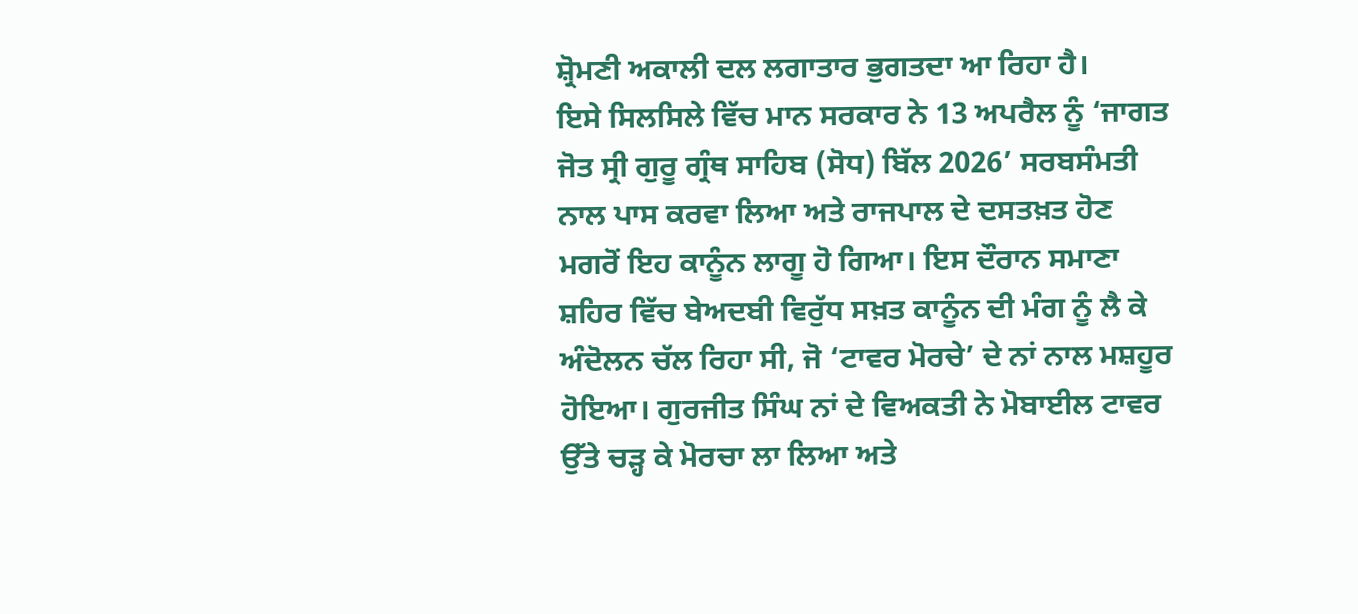ਸ਼੍ਰੋਮਣੀ ਅਕਾਲੀ ਦਲ ਲਗਾਤਾਰ ਭੁਗਤਦਾ ਆ ਰਿਹਾ ਹੈ।
ਇਸੇ ਸਿਲਸਿਲੇ ਵਿੱਚ ਮਾਨ ਸਰਕਾਰ ਨੇ 13 ਅਪਰੈਲ ਨੂੰ ‘ਜਾਗਤ ਜੋਤ ਸ੍ਰੀ ਗੁਰੂ ਗ੍ਰੰਥ ਸਾਹਿਬ (ਸੋਧ) ਬਿੱਲ 2026’ ਸਰਬਸੰਮਤੀ ਨਾਲ ਪਾਸ ਕਰਵਾ ਲਿਆ ਅਤੇ ਰਾਜਪਾਲ ਦੇ ਦਸਤਖ਼ਤ ਹੋਣ ਮਗਰੋਂ ਇਹ ਕਾਨੂੰਨ ਲਾਗੂ ਹੋ ਗਿਆ। ਇਸ ਦੌਰਾਨ ਸਮਾਣਾ ਸ਼ਹਿਰ ਵਿੱਚ ਬੇਅਦਬੀ ਵਿਰੁੱਧ ਸਖ਼ਤ ਕਾਨੂੰਨ ਦੀ ਮੰਗ ਨੂੰ ਲੈ ਕੇ ਅੰਦੋਲਨ ਚੱਲ ਰਿਹਾ ਸੀ, ਜੋ ‘ਟਾਵਰ ਮੋਰਚੇ’ ਦੇ ਨਾਂ ਨਾਲ ਮਸ਼ਹੂਰ ਹੋਇਆ। ਗੁਰਜੀਤ ਸਿੰਘ ਨਾਂ ਦੇ ਵਿਅਕਤੀ ਨੇ ਮੋਬਾਈਲ ਟਾਵਰ ਉੱਤੇ ਚੜ੍ਹ ਕੇ ਮੋਰਚਾ ਲਾ ਲਿਆ ਅਤੇ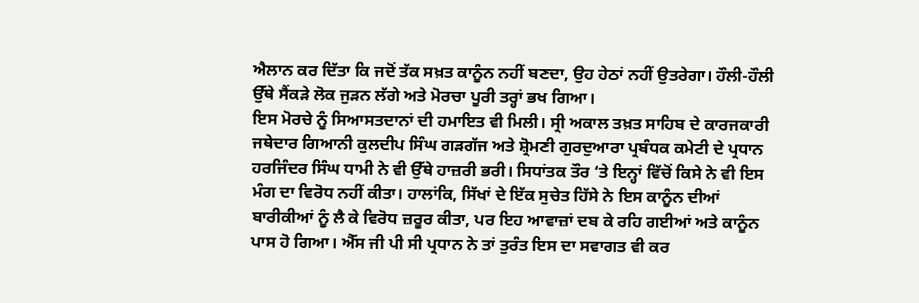ਐਲਾਨ ਕਰ ਦਿੱਤਾ ਕਿ ਜਦੋਂ ਤੱਕ ਸਖ਼ਤ ਕਾਨੂੰਨ ਨਹੀਂ ਬਣਦਾ, ਉਹ ਹੇਠਾਂ ਨਹੀਂ ਉਤਰੇਗਾ। ਹੌਲੀ-ਹੌਲੀ ਉੱਥੇ ਸੈਂਕੜੇ ਲੋਕ ਜੁੜਨ ਲੱਗੇ ਅਤੇ ਮੋਰਚਾ ਪੂਰੀ ਤਰ੍ਹਾਂ ਭਖ ਗਿਆ।
ਇਸ ਮੋਰਚੇ ਨੂੰ ਸਿਆਸਤਦਾਨਾਂ ਦੀ ਹਮਾਇਤ ਵੀ ਮਿਲੀ। ਸ੍ਰੀ ਅਕਾਲ ਤਖ਼ਤ ਸਾਹਿਬ ਦੇ ਕਾਰਜਕਾਰੀ ਜਥੇਦਾਰ ਗਿਆਨੀ ਕੁਲਦੀਪ ਸਿੰਘ ਗੜਗੱਜ ਅਤੇ ਸ਼੍ਰੋਮਣੀ ਗੁਰਦੁਆਰਾ ਪ੍ਰਬੰਧਕ ਕਮੇਟੀ ਦੇ ਪ੍ਰਧਾਨ ਹਰਜਿੰਦਰ ਸਿੰਘ ਧਾਮੀ ਨੇ ਵੀ ਉੱਥੇ ਹਾਜ਼ਰੀ ਭਰੀ। ਸਿਧਾਂਤਕ ਤੌਰ ‘ਤੇ ਇਨ੍ਹਾਂ ਵਿੱਚੋਂ ਕਿਸੇ ਨੇ ਵੀ ਇਸ ਮੰਗ ਦਾ ਵਿਰੋਧ ਨਹੀਂ ਕੀਤਾ। ਹਾਲਾਂਕਿ, ਸਿੱਖਾਂ ਦੇ ਇੱਕ ਸੁਚੇਤ ਹਿੱਸੇ ਨੇ ਇਸ ਕਾਨੂੰਨ ਦੀਆਂ ਬਾਰੀਕੀਆਂ ਨੂੰ ਲੈ ਕੇ ਵਿਰੋਧ ਜ਼ਰੂਰ ਕੀਤਾ, ਪਰ ਇਹ ਆਵਾਜ਼ਾਂ ਦਬ ਕੇ ਰਹਿ ਗਈਆਂ ਅਤੇ ਕਾਨੂੰਨ ਪਾਸ ਹੋ ਗਿਆ। ਐੱਸ ਜੀ ਪੀ ਸੀ ਪ੍ਰਧਾਨ ਨੇ ਤਾਂ ਤੁਰੰਤ ਇਸ ਦਾ ਸਵਾਗਤ ਵੀ ਕਰ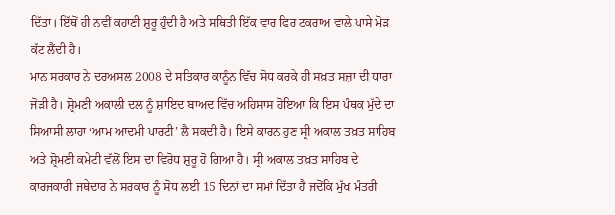ਦਿੱਤਾ। ਇੱਥੋਂ ਹੀ ਨਵੀਂ ਕਹਾਣੀ ਸ਼ੁਰੂ ਹੁੰਦੀ ਹੈ ਅਤੇ ਸਥਿਤੀ ਇੱਕ ਵਾਰ ਫਿਰ ਟਕਰਾਅ ਵਾਲੇ ਪਾਸੇ ਮੋੜ ਕੱਟ ਲੈਂਦੀ ਹੈ।
ਮਾਨ ਸਰਕਾਰ ਨੇ ਦਰਅਸਲ 2008 ਦੇ ਸਤਿਕਾਰ ਕਾਨੂੰਨ ਵਿੱਚ ਸੋਧ ਕਰਕੇ ਹੀ ਸਖ਼ਤ ਸਜ਼ਾ ਦੀ ਧਾਰਾ ਜੋੜੀ ਹੈ। ਸ਼੍ਰੋਮਣੀ ਅਕਾਲੀ ਦਲ ਨੂੰ ਸ਼ਾਇਦ ਬਾਅਦ ਵਿੱਚ ਅਹਿਸਾਸ ਹੋਇਆ ਕਿ ਇਸ ਪੰਥਕ ਮੁੱਦੇ ਦਾ ਸਿਆਸੀ ਲਾਹਾ ‘ਆਮ ਆਦਮੀ ਪਾਰਟੀ’ ਲੈ ਸਕਦੀ ਹੈ। ਇਸੇ ਕਾਰਨ ਹੁਣ ਸ੍ਰੀ ਅਕਾਲ ਤਖ਼ਤ ਸਾਹਿਬ ਅਤੇ ਸ਼੍ਰੋਮਣੀ ਕਮੇਟੀ ਵੱਲੋਂ ਇਸ ਦਾ ਵਿਰੋਧ ਸ਼ੁਰੂ ਹੋ ਗਿਆ ਹੈ। ਸ੍ਰੀ ਅਕਾਲ ਤਖ਼ਤ ਸਾਹਿਬ ਦੇ ਕਾਰਜਕਾਰੀ ਜਥੇਦਾਰ ਨੇ ਸਰਕਾਰ ਨੂੰ ਸੋਧ ਲਈ 15 ਦਿਨਾਂ ਦਾ ਸਮਾਂ ਦਿੱਤਾ ਹੈ ਜਦੋਂਕਿ ਮੁੱਖ ਮੰਤਰੀ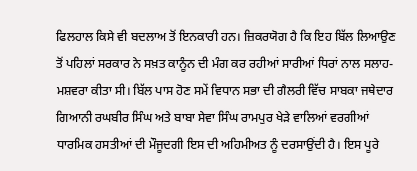ਫਿਲਹਾਲ ਕਿਸੇ ਵੀ ਬਦਲਾਅ ਤੋਂ ਇਨਕਾਰੀ ਹਨ। ਜ਼ਿਕਰਯੋਗ ਹੈ ਕਿ ਇਹ ਬਿੱਲ ਲਿਆਉਣ ਤੋਂ ਪਹਿਲਾਂ ਸਰਕਾਰ ਨੇ ਸਖ਼ਤ ਕਾਨੂੰਨ ਦੀ ਮੰਗ ਕਰ ਰਹੀਆਂ ਸਾਰੀਆਂ ਧਿਰਾਂ ਨਾਲ ਸਲਾਹ-ਮਸ਼ਵਰਾ ਕੀਤਾ ਸੀ। ਬਿੱਲ ਪਾਸ ਹੋਣ ਸਮੇਂ ਵਿਧਾਨ ਸਭਾ ਦੀ ਗੈਲਰੀ ਵਿੱਚ ਸਾਬਕਾ ਜਥੇਦਾਰ ਗਿਆਨੀ ਰਘਬੀਰ ਸਿੰਘ ਅਤੇ ਬਾਬਾ ਸੇਵਾ ਸਿੰਘ ਰਾਮਪੁਰ ਖੇੜੇ ਵਾਲਿਆਂ ਵਰਗੀਆਂ ਧਾਰਮਿਕ ਹਸਤੀਆਂ ਦੀ ਮੌਜੂਦਗੀ ਇਸ ਦੀ ਅਹਿਮੀਅਤ ਨੂੰ ਦਰਸਾਉਂਦੀ ਹੈ। ਇਸ ਪੂਰੇ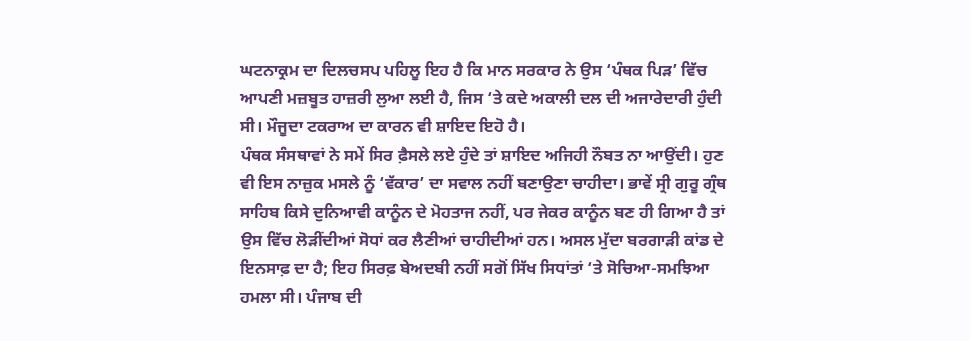ਘਟਨਾਕ੍ਰਮ ਦਾ ਦਿਲਚਸਪ ਪਹਿਲੂ ਇਹ ਹੈ ਕਿ ਮਾਨ ਸਰਕਾਰ ਨੇ ਉਸ ‘ਪੰਥਕ ਪਿੜ’ ਵਿੱਚ ਆਪਣੀ ਮਜ਼ਬੂਤ ਹਾਜ਼ਰੀ ਲੁਆ ਲਈ ਹੈ, ਜਿਸ ‘ਤੇ ਕਦੇ ਅਕਾਲੀ ਦਲ ਦੀ ਅਜਾਰੇਦਾਰੀ ਹੁੰਦੀ ਸੀ। ਮੌਜੂਦਾ ਟਕਰਾਅ ਦਾ ਕਾਰਨ ਵੀ ਸ਼ਾਇਦ ਇਹੋ ਹੈ।
ਪੰਥਕ ਸੰਸਥਾਵਾਂ ਨੇ ਸਮੇਂ ਸਿਰ ਫ਼ੈਸਲੇ ਲਏ ਹੁੰਦੇ ਤਾਂ ਸ਼ਾਇਦ ਅਜਿਹੀ ਨੌਬਤ ਨਾ ਆਉਂਦੀ। ਹੁਣ ਵੀ ਇਸ ਨਾਜ਼ੁਕ ਮਸਲੇ ਨੂੰ ‘ਵੱਕਾਰ’ ਦਾ ਸਵਾਲ ਨਹੀਂ ਬਣਾਉਣਾ ਚਾਹੀਦਾ। ਭਾਵੇਂ ਸ੍ਰੀ ਗੁਰੂ ਗ੍ਰੰਥ ਸਾਹਿਬ ਕਿਸੇ ਦੁਨਿਆਵੀ ਕਾਨੂੰਨ ਦੇ ਮੋਹਤਾਜ ਨਹੀਂ, ਪਰ ਜੇਕਰ ਕਾਨੂੰਨ ਬਣ ਹੀ ਗਿਆ ਹੈ ਤਾਂ ਉਸ ਵਿੱਚ ਲੋੜੀਂਦੀਆਂ ਸੋਧਾਂ ਕਰ ਲੈਣੀਆਂ ਚਾਹੀਦੀਆਂ ਹਨ। ਅਸਲ ਮੁੱਦਾ ਬਰਗਾੜੀ ਕਾਂਡ ਦੇ ਇਨਸਾਫ਼ ਦਾ ਹੈ; ਇਹ ਸਿਰਫ਼ ਬੇਅਦਬੀ ਨਹੀਂ ਸਗੋਂ ਸਿੱਖ ਸਿਧਾਂਤਾਂ ‘ਤੇ ਸੋਚਿਆ-ਸਮਝਿਆ ਹਮਲਾ ਸੀ। ਪੰਜਾਬ ਦੀ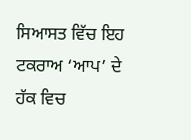ਸਿਆਸਤ ਵਿੱਚ ਇਹ ਟਕਰਾਅ ‘ਆਪ’ ਦੇ ਹੱਕ ਵਿਚ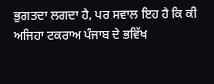ਭੁਗਤਦਾ ਲਗਦਾ ਹੈ, ਪਰ ਸਵਾਲ ਇਹ ਹੈ ਕਿ ਕੀ ਅਜਿਹਾ ਟਕਰਾਅ ਪੰਜਾਬ ਦੇ ਭਵਿੱਖ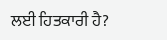ਲਈ ਹਿਤਕਾਰੀ ਹੈ?